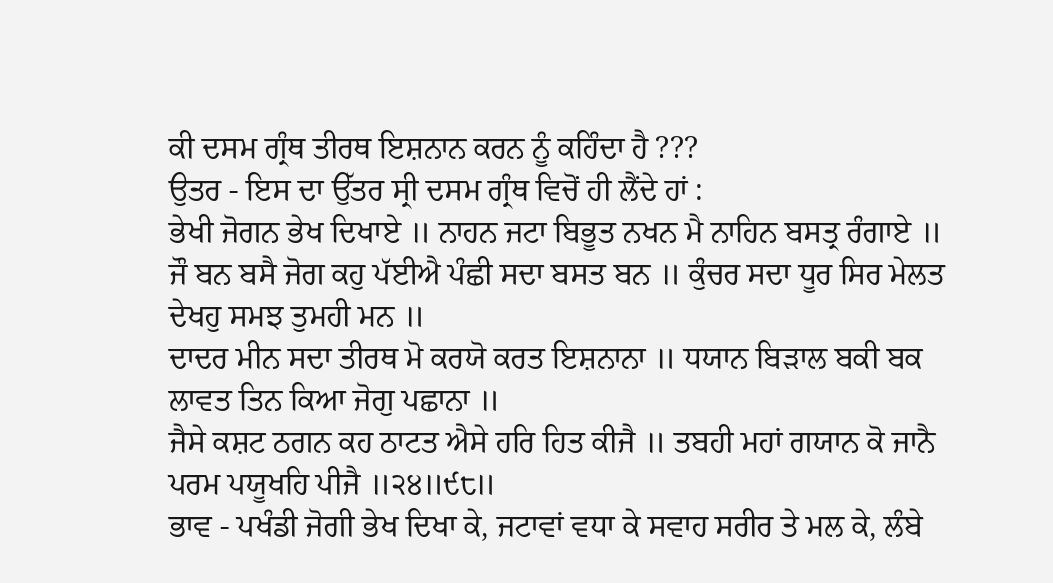ਕੀ ਦਸਮ ਗ੍ਰੰਥ ਤੀਰਥ ਇਸ਼ਨਾਨ ਕਰਨ ਨੂੰ ਕਹਿੰਦਾ ਹੈ ???
ਉਤਰ - ਇਸ ਦਾ ਉੱਤਰ ਸ੍ਰੀ ਦਸਮ ਗ੍ਰੰਥ ਵਿਚੋਂ ਹੀ ਲੈਂਦੇ ਹਾਂ :
ਭੇਖੀ ਜੋਗਨ ਭੇਖ ਦਿਖਾਏ ॥ ਨਾਹਨ ਜਟਾ ਬਿਭੂਤ ਨਖਨ ਮੈ ਨਾਹਿਨ ਬਸਤ੍ਰ ਰੰਗਾਏ ॥
ਜੌ ਬਨ ਬਸੈ ਜੋਗ ਕਹੁ ਪੱਈਐ ਪੰਛੀ ਸਦਾ ਬਸਤ ਬਨ ॥ ਕੁੰਚਰ ਸਦਾ ਧੂਰ ਸਿਰ ਮੇਲਤ ਦੇਖਹੁ ਸਮਝ ਤੁਮਹੀ ਮਨ ॥
ਦਾਦਰ ਮੀਨ ਸਦਾ ਤੀਰਥ ਮੋ ਕਰਯੋ ਕਰਤ ਇਸ਼ਨਾਨਾ ॥ ਧਯਾਨ ਬਿੜਾਲ ਬਕੀ ਬਕ ਲਾਵਤ ਤਿਨ ਕਿਆ ਜੋਗੁ ਪਛਾਨਾ ॥
ਜੈਸੇ ਕਸ਼ਟ ਠਗਨ ਕਹ ਠਾਟਤ ਐਸੇ ਹਰਿ ਹਿਤ ਕੀਜੈ ॥ ਤਬਹੀ ਮਹਾਂ ਗਯਾਨ ਕੋ ਜਾਨੈ ਪਰਮ ਪਯੂਖਹਿ ਪੀਜੈ ॥੨੪॥੯੮॥
ਭਾਵ - ਪਖੰਡੀ ਜੋਗੀ ਭੇਖ ਦਿਖਾ ਕੇ, ਜਟਾਵਾਂ ਵਧਾ ਕੇ ਸਵਾਹ ਸਰੀਰ ਤੇ ਮਲ ਕੇ, ਲੰਬੇ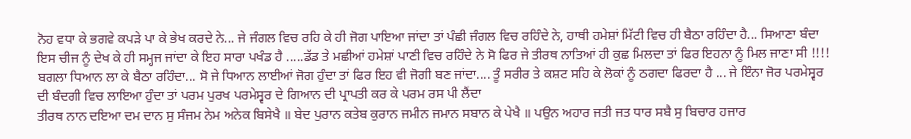ਨੋਹ ਵਧਾ ਕੇ ਭਗਵੇ ਕਪੜੇ ਪਾ ਕੇ ਭੇਖ ਕਰਦੇ ਨੇ... ਜੇ ਜੰਗਲ ਵਿਚ ਰਹਿ ਕੇ ਹੀ ਜੋਗ ਪਾਇਆ ਜਾਂਦਾ ਤਾਂ ਪੰਛੀ ਜੰਗਲ ਵਿਚ ਰਹਿੰਦੇ ਨੇ, ਹਾਥੀ ਹਮੇਸ਼ਾਂ ਮਿੱਟੀ ਵਿਚ ਹੀ ਬੈਠਾ ਰਹਿੰਦਾ ਹੈ... ਸਿਆਣਾ ਬੰਦਾ ਇਸ ਚੀਜ ਨੂੰ ਦੇਖ ਕੇ ਹੀ ਸਮ੍ਹਜ ਜਾਂਦਾ ਕੇ ਇਹ ਸਾਰਾ ਪਖੰਡ ਹੈ .....ਡੱਡ ਤੇ ਮਛੀਆਂ ਹਮੇਸ਼ਾਂ ਪਾਣੀ ਵਿਚ ਰਹਿੰਦੇ ਨੇ ਸੋ ਫਿਰ ਜੇ ਤੀਰਥ ਨਾਤਿਆਂ ਹੀ ਕੁਛ ਮਿਲਦਾ ਤਾਂ ਫਿਰ ਇਹਨਾ ਨੂੰ ਮਿਲ ਜਾਣਾ ਸੀ !!!! ਬਗਲਾ ਧਿਆਨ ਲਾ ਕੇ ਬੈਠਾ ਰਹਿੰਦਾ... ਸੋ ਜੇ ਧਿਆਨ ਲਾਈਆਂ ਜੋਗ ਹੁੰਦਾ ਤਾਂ ਫਿਰ ਇਹ ਵੀ ਜੋਗੀ ਬਣ ਜਾਂਦਾ.... ਤੂੰ ਸਰੀਰ ਤੇ ਕਸ਼ਟ ਸਹਿ ਕੇ ਲੋਕਾਂ ਨੂੰ ਠਗਦਾ ਫਿਰਦਾ ਹੈ ... ਜੇ ਇੰਨਾ ਜੋਰ ਪਰਮੇਸ੍ਵਰ ਦੀ ਬੰਦਗੀ ਵਿਚ ਲਾਇਆ ਹੁੰਦਾ ਤਾਂ ਪਰਮ ਪੁਰਖ ਪਰਮੇਸ੍ਵਰ ਦੇ ਗਿਆਨ ਦੀ ਪ੍ਰਾਪਤੀ ਕਰ ਕੇ ਪਰਮ ਰਸ ਪੀ ਲੈਂਦਾ
ਤੀਰਥ ਨਾਨ ਦਇਆ ਦਮ ਦਾਨ ਸੁ ਸੰਜਮ ਨੇਮ ਅਨੇਕ ਬਿਸੇਖੈ ॥ ਬੇਦ ਪੁਰਾਨ ਕਤੇਬ ਕੁਰਾਨ ਜਮੀਨ ਜਮਾਨ ਸਬਾਨ ਕੇ ਪੇਖੈ ॥ ਪਉਨ ਅਹਾਰ ਜਤੀ ਜਤ ਧਾਰ ਸਬੈ ਸੁ ਬਿਚਾਰ ਹਜਾਰ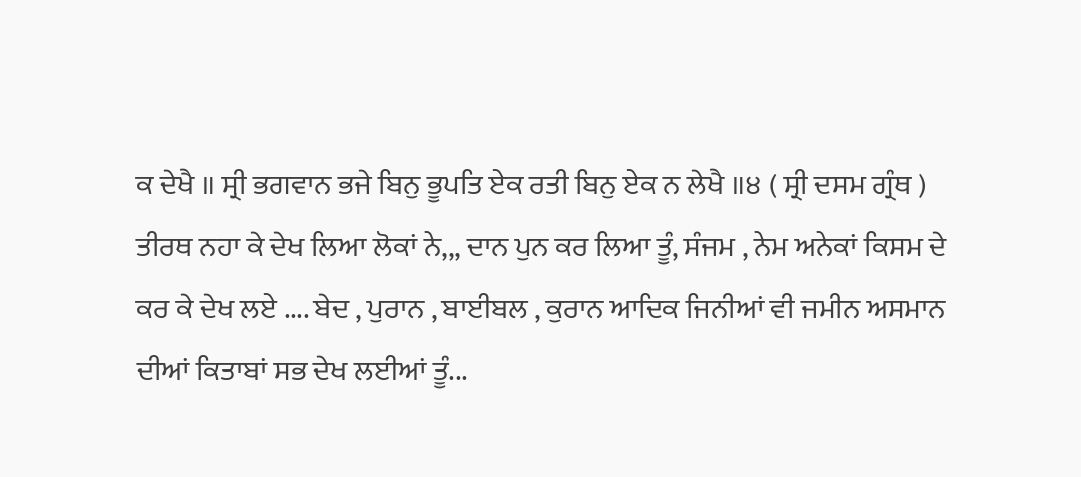ਕ ਦੇਖੈ ॥ ਸ੍ਰੀ ਭਗਵਾਨ ਭਜੇ ਬਿਨੁ ਭੂਪਤਿ ਏਕ ਰਤੀ ਬਿਨੁ ਏਕ ਨ ਲੇਖੈ ॥੪ ( ਸ੍ਰੀ ਦਸਮ ਗ੍ਰੰਥ )
ਤੀਰਥ ਨਹਾ ਕੇ ਦੇਖ ਲਿਆ ਲੋਕਾਂ ਨੇ,,, ਦਾਨ ਪੁਨ ਕਰ ਲਿਆ ਤੂੰ, ਸੰਜਮ , ਨੇਮ ਅਨੇਕਾਂ ਕਿਸਮ ਦੇ ਕਰ ਕੇ ਦੇਖ ਲਏ .... ਬੇਦ , ਪੁਰਾਨ , ਬਾਈਬਲ , ਕੁਰਾਨ ਆਦਿਕ ਜਿਨੀਆਂ ਵੀ ਜਮੀਨ ਅਸਮਾਨ ਦੀਆਂ ਕਿਤਾਬਾਂ ਸਭ ਦੇਖ ਲਈਆਂ ਤੂੰ...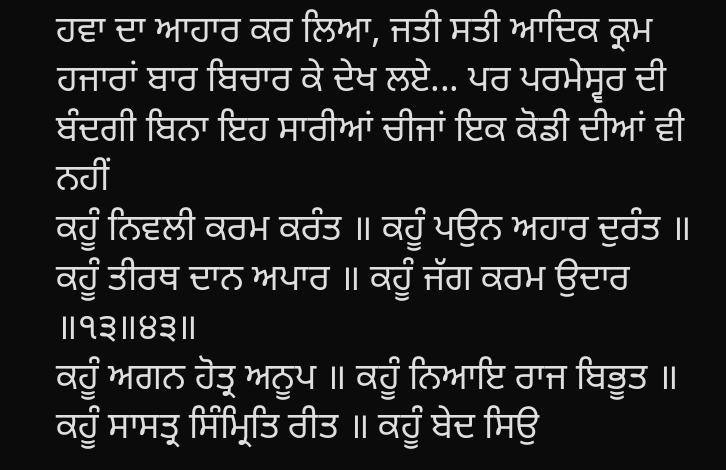ਹਵਾ ਦਾ ਆਹਾਰ ਕਰ ਲਿਆ, ਜਤੀ ਸਤੀ ਆਦਿਕ ਕ੍ਰਮ ਹਜਾਰਾਂ ਬਾਰ ਬਿਚਾਰ ਕੇ ਦੇਖ ਲਏ... ਪਰ ਪਰਮੇਸ੍ਵਰ ਦੀ ਬੰਦਗੀ ਬਿਨਾ ਇਹ ਸਾਰੀਆਂ ਚੀਜਾਂ ਇਕ ਕੋਡੀ ਦੀਆਂ ਵੀ ਨਹੀਂ
ਕਹੂੰ ਨਿਵਲੀ ਕਰਮ ਕਰੰਤ ॥ ਕਹੂੰ ਪਉਨ ਅਹਾਰ ਦੁਰੰਤ ॥
ਕਹੂੰ ਤੀਰਥ ਦਾਨ ਅਪਾਰ ॥ ਕਹੂੰ ਜੱਗ ਕਰਮ ਉਦਾਰ ॥੧੩॥੪੩॥
ਕਹੂੰ ਅਗਨ ਹੋਤ੍ਰ ਅਨੂਪ ॥ ਕਹੂੰ ਨਿਆਇ ਰਾਜ ਬਿਭੂਤ ॥
ਕਹੂੰ ਸਾਸਤ੍ਰ ਸਿੰਮ੍ਰਿਤਿ ਰੀਤ ॥ ਕਹੂੰ ਬੇਦ ਸਿਉ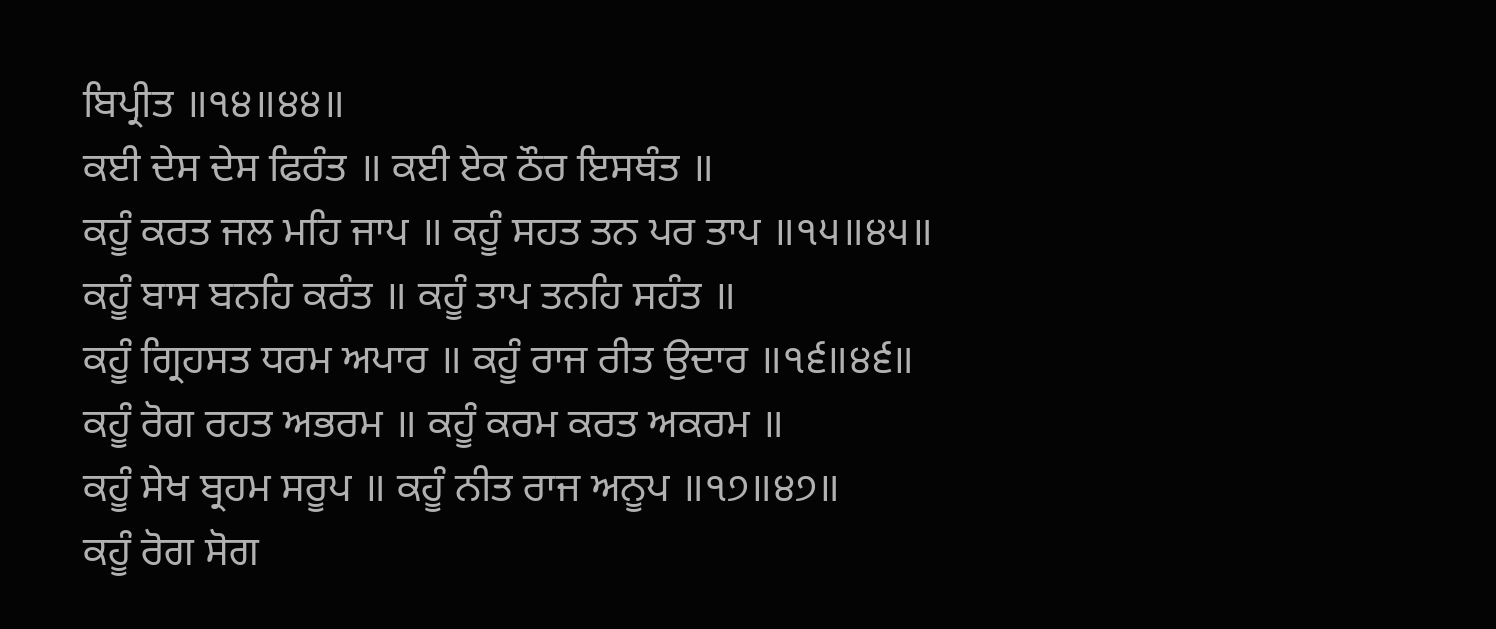ਬਿਪ੍ਰੀਤ ॥੧੪॥੪੪॥
ਕਈ ਦੇਸ ਦੇਸ ਫਿਰੰਤ ॥ ਕਈ ਏਕ ਠੌਰ ਇਸਥੰਤ ॥
ਕਹੂੰ ਕਰਤ ਜਲ ਮਹਿ ਜਾਪ ॥ ਕਹੂੰ ਸਹਤ ਤਨ ਪਰ ਤਾਪ ॥੧੫॥੪੫॥
ਕਹੂੰ ਬਾਸ ਬਨਹਿ ਕਰੰਤ ॥ ਕਹੂੰ ਤਾਪ ਤਨਹਿ ਸਹੰਤ ॥
ਕਹੂੰ ਗ੍ਰਿਹਸਤ ਧਰਮ ਅਪਾਰ ॥ ਕਹੂੰ ਰਾਜ ਰੀਤ ਉਦਾਰ ॥੧੬॥੪੬॥
ਕਹੂੰ ਰੋਗ ਰਹਤ ਅਭਰਮ ॥ ਕਹੂੰ ਕਰਮ ਕਰਤ ਅਕਰਮ ॥
ਕਹੂੰ ਸੇਖ ਬ੍ਰਹਮ ਸਰੂਪ ॥ ਕਹੂੰ ਨੀਤ ਰਾਜ ਅਨੂਪ ॥੧੭॥੪੭॥
ਕਹੂੰ ਰੋਗ ਸੋਗ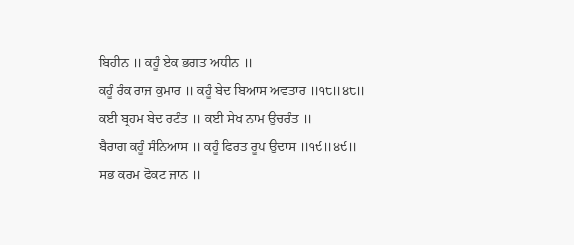ਬਿਹੀਨ ॥ ਕਹੂੰ ਏਕ ਭਗਤ ਅਧੀਨ ॥
ਕਹੂੰ ਰੰਕ ਰਾਜ ਕੁਮਾਰ ॥ ਕਹੂੰ ਬੇਦ ਬਿਆਸ ਅਵਤਾਰ ॥੧੮॥੪੮॥
ਕਈ ਬ੍ਰਹਮ ਬੇਦ ਰਟੰਤ ॥ ਕਈ ਸੇਖ ਨਾਮ ਉਚਰੰਤ ॥
ਬੈਰਾਗ ਕਹੂੰ ਸੰਨਿਆਸ ॥ ਕਹੂੰ ਫਿਰਤ ਰੂਪ ਉਦਾਸ ॥੧੯॥੪੯॥
ਸਭ ਕਰਮ ਫੋਕਟ ਜਾਨ ॥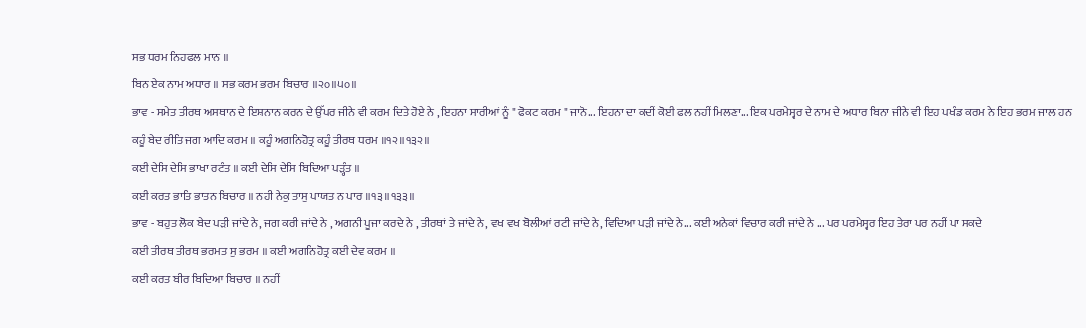ਸਭ ਧਰਮ ਨਿਹਫਲ ਮਾਨ ॥
ਬਿਨ ਏਕ ਨਾਮ ਅਧਾਰ ॥ ਸਭ ਕਰਮ ਭਰਮ ਬਿਚਾਰ ॥੨੦॥੫੦॥
ਭਾਵ - ਸਮੇਤ ਤੀਰਥ ਅਸਥਾਨ ਦੇ ਇਸ਼ਨਾਨ ਕਰਨ ਦੇ ਉੱਪਰ ਜੀਨੇ ਵੀ ਕਰਮ ਦਿਤੇ ਹੋਏ ਨੇ , ਇਹਨਾ ਸਾਰੀਆਂ ਨੂੰ " ਫੋਕਟ ਕਰਮ " ਜਾਨੋ... ਇਹਨਾ ਦਾ ਕਦੀਂ ਕੋਈ ਫਲ ਨਹੀਂ ਮਿਲਣਾ... ਇਕ ਪਰਮੇਸ੍ਵਰ ਦੇ ਨਾਮ ਦੇ ਅਧਾਰ ਬਿਨਾ ਜੀਨੇ ਵੀ ਇਹ ਪਖੰਡ ਕਰਮ ਨੇ ਇਹ ਭਰਮ ਜਾਲ ਹਨ
ਕਹੂੰ ਬੇਦ ਰੀਤਿ ਜਗ ਆਦਿ ਕਰਮ ॥ ਕਹੂੰ ਅਗਨਿਹੋਤ੍ਰ ਕਹੂੰ ਤੀਰਥ ਧਰਮ ॥੧੨॥੧੩੨॥
ਕਈ ਦੇਸਿ ਦੇਸਿ ਭਾਖਾ ਰਟੰਤ ॥ ਕਈ ਦੇਸਿ ਦੇਸਿ ਬਿਦਿਆ ਪੜ੍ਹੰਤ ॥
ਕਈ ਕਰਤ ਭਾਤਿ ਭਾਤਨ ਬਿਚਾਰ ॥ ਨਹੀ ਨੇਕੁ ਤਾਸੁ ਪਾਯਤ ਨ ਪਾਰ ॥੧੩॥੧੩੩॥
ਭਾਵ - ਬਹੁਤ ਲੋਕ ਬੇਦ ਪੜੀ ਜਾਂਦੇ ਨੇ, ਜਗ ਕਰੀ ਜਾਂਦੇ ਨੇ , ਅਗਨੀ ਪੂਜਾ ਕਰਦੇ ਨੇ , ਤੀਰਥਾਂ ਤੇ ਜਾਂਦੇ ਨੇ, ਵਖ ਵਖ ਬੋਲੀਆਂ ਰਟੀ ਜਾਂਦੇ ਨੇ, ਵਿਦਿਆ ਪੜੀ ਜਾਂਦੇ ਨੇ... ਕਈ ਅਨੇਕਾਂ ਵਿਚਾਰ ਕਰੀ ਜਾਂਦੇ ਨੇ ... ਪਰ ਪਰਮੇਸ੍ਵਰ ਇਹ ਤੇਰਾ ਪਰ ਨਹੀਂ ਪਾ ਸਕਦੇ
ਕਈ ਤੀਰਥ ਤੀਰਥ ਭਰਮਤ ਸੁ ਭਰਮ ॥ ਕਈ ਅਗਨਿਹੋਤ੍ਰ ਕਈ ਦੇਵ ਕਰਮ ॥
ਕਈ ਕਰਤ ਬੀਰ ਬਿਦਿਆ ਬਿਚਾਰ ॥ ਨਹੀਂ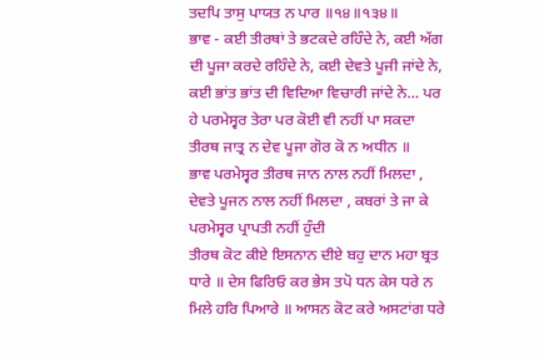ਤਦਪਿ ਤਾਸੁ ਪਾਯਤ ਨ ਪਾਰ ॥੧੪॥੧੩੪॥
ਭਾਵ - ਕਈ ਤੀਰਥਾਂ ਤੇ ਭਟਕਦੇ ਰਹਿੰਦੇ ਨੇ, ਕਈ ਅੱਗ ਦੀ ਪੂਜਾ ਕਰਦੇ ਰਹਿੰਦੇ ਨੇ, ਕਈ ਦੇਵਤੇ ਪੂਜੀ ਜਾਂਦੇ ਨੇ, ਕਈ ਭਾਂਤ ਭਾਂਤ ਦੀ ਵਿਦਿਆ ਵਿਚਾਰੀ ਜਾਂਦੇ ਨੇ... ਪਰ ਹੇ ਪਰਮੇਸ੍ਵਰ ਤੇਰਾ ਪਰ ਕੋਈ ਵੀ ਨਹੀਂ ਪਾ ਸਕਦਾ
ਤੀਰਥ ਜਾਤ੍ਰ ਨ ਦੇਵ ਪੂਜਾ ਗੋਰ ਕੋ ਨ ਅਧੀਨ ॥
ਭਾਵ ਪਰਮੇਸ੍ਵਰ ਤੀਰਥ ਜਾਨ ਨਾਲ ਨਹੀਂ ਮਿਲਦਾ , ਦੇਵਤੇ ਪੂਜਨ ਨਾਲ ਨਹੀਂ ਮਿਲਦਾ , ਕਬਰਾਂ ਤੇ ਜਾ ਕੇ ਪਰਮੇਸ੍ਵਰ ਪ੍ਰਾਪਤੀ ਨਹੀਂ ਹੁੰਦੀ
ਤੀਰਥ ਕੋਟ ਕੀਏ ਇਸਨਾਨ ਦੀਏ ਬਹੁ ਦਾਨ ਮਹਾ ਬ੍ਰਤ ਧਾਰੇ ॥ ਦੇਸ ਫਿਰਿਓ ਕਰ ਭੇਸ ਤਪੋ ਧਨ ਕੇਸ ਧਰੇ ਨ ਮਿਲੇ ਹਰਿ ਪਿਆਰੇ ॥ ਆਸਨ ਕੋਟ ਕਰੇ ਅਸਟਾਂਗ ਧਰੇ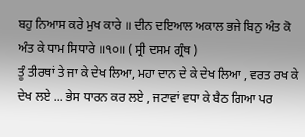ਬਹੁ ਨਿਆਸ ਕਰੇ ਮੁਖ ਕਾਰੇ ॥ ਦੀਨ ਦਇਆਲ ਅਕਾਲ ਭਜੇ ਬਿਨੁ ਅੰਤ ਕੋ ਅੰਤ ਕੇ ਧਾਮ ਸਿਧਾਰੇ ॥੧੦॥ ( ਸ੍ਰੀ ਦਸਮ ਗ੍ਰੰਥ )
ਤੂੰ ਤੀਰਥਾਂ ਤੇ ਜਾ ਕੇ ਦੇਖ ਲਿਆ, ਮਹਾ ਦਾਨ ਦੇ ਕੇ ਦੇਖ ਲਿਆ , ਵਰਤ ਰਖ ਕੇ ਦੇਖ ਲਏ ... ਭੇਸ ਧਾਰਨ ਕਰ ਲਏ , ਜਟਾਵਾਂ ਵਧਾ ਕੇ ਬੈਠ ਗਿਆ ਪਰ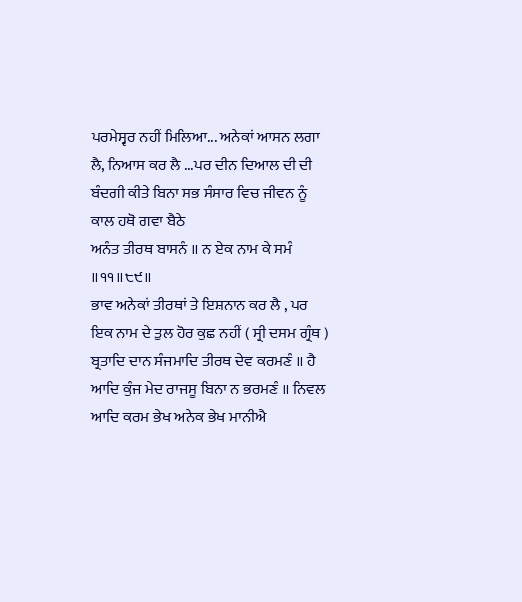ਪਰਮੇਸ੍ਵਰ ਨਹੀਂ ਮਿਲਿਆ... ਅਨੇਕਾਂ ਆਸਨ ਲਗਾ ਲੈ, ਨਿਆਸ ਕਰ ਲੈ ...ਪਰ ਦੀਨ ਦਿਆਲ ਦੀ ਦੀ ਬੰਦਗੀ ਕੀਤੇ ਬਿਨਾ ਸਭ ਸੰਸਾਰ ਵਿਚ ਜੀਵਨ ਨੂੰ ਕਾਲ ਹਥੋ ਗਵਾ ਬੈਠੇ
ਅਨੰਤ ਤੀਰਥ ਬਾਸਨੰ ॥ ਨ ਏਕ ਨਾਮ ਕੇ ਸਮੰ ॥੧੧॥੮੯॥
ਭਾਵ ਅਨੇਕਾਂ ਤੀਰਥਾਂ ਤੇ ਇਸ਼ਨਾਨ ਕਰ ਲੈ , ਪਰ ਇਕ ਨਾਮ ਦੇ ਤੁਲ ਹੋਰ ਕੁਛ ਨਹੀਂ ( ਸ੍ਰੀ ਦਸਮ ਗ੍ਰੰਥ )
ਬ੍ਰਤਾਦਿ ਦਾਨ ਸੰਜਮਾਦਿ ਤੀਰਥ ਦੇਵ ਕਰਮਣੰ ॥ ਹੈ ਆਦਿ ਕੁੰਜ ਮੇਦ ਰਾਜਸੂ ਬਿਨਾ ਨ ਭਰਮਣੰ ॥ ਨਿਵਲ ਆਦਿ ਕਰਮ ਭੇਖ ਅਨੇਕ ਭੇਖ ਮਾਨੀਐ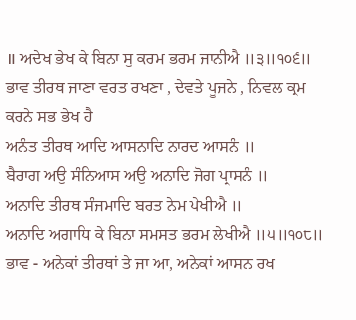॥ ਅਦੇਖ ਭੇਖ ਕੇ ਬਿਨਾ ਸੁ ਕਰਮ ਭਰਮ ਜਾਨੀਐ ॥੩॥੧੦੬॥
ਭਾਵ ਤੀਰਥ ਜਾਣਾ ਵਰਤ ਰਖਣਾ , ਦੇਵਤੇ ਪੂਜਨੇ , ਨਿਵਲ ਕ੍ਰਮ ਕਰਨੇ ਸਭ ਭੇਖ ਹੈ
ਅਨੰਤ ਤੀਰਥ ਆਦਿ ਆਸਨਾਦਿ ਨਾਰਦ ਆਸਨੰ ॥
ਬੈਰਾਗ ਅਉ ਸੰਨਿਆਸ ਅਉ ਅਨਾਦਿ ਜੋਗ ਪ੍ਰਾਸਨੰ ॥
ਅਨਾਦਿ ਤੀਰਥ ਸੰਜਮਾਦਿ ਬਰਤ ਨੇਮ ਪੇਖੀਐ ॥
ਅਨਾਦਿ ਅਗਾਧਿ ਕੇ ਬਿਨਾ ਸਮਸਤ ਭਰਮ ਲੇਖੀਐ ॥੫॥੧੦੮॥
ਭਾਵ - ਅਨੇਕਾਂ ਤੀਰਥਾਂ ਤੇ ਜਾ ਆ, ਅਨੇਕਾਂ ਆਸਨ ਰਖ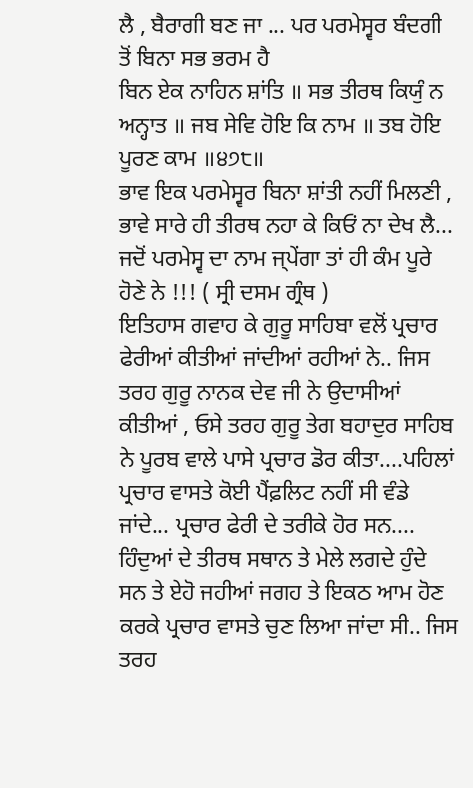ਲੈ , ਬੈਰਾਗੀ ਬਣ ਜਾ ... ਪਰ ਪਰਮੇਸ੍ਵਰ ਬੰਦਗੀ ਤੋਂ ਬਿਨਾ ਸਭ ਭਰਮ ਹੈ
ਬਿਨ ਏਕ ਨਾਹਿਨ ਸ਼ਾਂਤਿ ॥ ਸਭ ਤੀਰਥ ਕਿਯੁੰ ਨ ਅਨ੍ਹਾਤ ॥ ਜਬ ਸੇਵਿ ਹੋਇ ਕਿ ਨਾਮ ॥ ਤਬ ਹੋਇ ਪੂਰਣ ਕਾਮ ॥੪੭੮॥
ਭਾਵ ਇਕ ਪਰਮੇਸ੍ਵਰ ਬਿਨਾ ਸ਼ਾਂਤੀ ਨਹੀਂ ਮਿਲਣੀ , ਭਾਵੇ ਸਾਰੇ ਹੀ ਤੀਰਥ ਨਹਾ ਕੇ ਕਿਓਂ ਨਾ ਦੇਖ ਲੈ... ਜਦੋਂ ਪਰਮੇਸ੍ਵ ਦਾ ਨਾਮ ਜ੍ਪੇਂਗਾ ਤਾਂ ਹੀ ਕੰਮ ਪੂਰੇ ਹੋਣੇ ਨੇ !!! ( ਸ੍ਰੀ ਦਸਮ ਗ੍ਰੰਥ )
ਇਤਿਹਾਸ ਗਵਾਹ ਕੇ ਗੁਰੂ ਸਾਹਿਬਾ ਵਲੋਂ ਪ੍ਰਚਾਰ ਫੇਰੀਆਂ ਕੀਤੀਆਂ ਜਾਂਦੀਆਂ ਰਹੀਆਂ ਨੇ.. ਜਿਸ ਤਰਹ ਗੁਰੂ ਨਾਨਕ ਦੇਵ ਜੀ ਨੇ ਉਦਾਸੀਆਂ ਕੀਤੀਆਂ , ਓਸੇ ਤਰਹ ਗੁਰੂ ਤੇਗ ਬਹਾਦੁਰ ਸਾਹਿਬ ਨੇ ਪੂਰਬ ਵਾਲੇ ਪਾਸੇ ਪ੍ਰਚਾਰ ਡੋਰ ਕੀਤਾ....ਪਹਿਲਾਂ ਪ੍ਰਚਾਰ ਵਾਸਤੇ ਕੋਈ ਪੈਂਫ਼ਲਿਟ ਨਹੀਂ ਸੀ ਵੰਡੇ ਜਾਂਦੇ... ਪ੍ਰਚਾਰ ਫੇਰੀ ਦੇ ਤਰੀਕੇ ਹੋਰ ਸਨ.... ਹਿੰਦੁਆਂ ਦੇ ਤੀਰਥ ਸਥਾਨ ਤੇ ਮੇਲੇ ਲਗਦੇ ਹੁੰਦੇ ਸਨ ਤੇ ਏਹੋ ਜਹੀਆਂ ਜਗਹ ਤੇ ਇਕਠ ਆਮ ਹੋਣ ਕਰਕੇ ਪ੍ਰਚਾਰ ਵਾਸਤੇ ਚੁਣ ਲਿਆ ਜਾਂਦਾ ਸੀ.. ਜਿਸ ਤਰਹ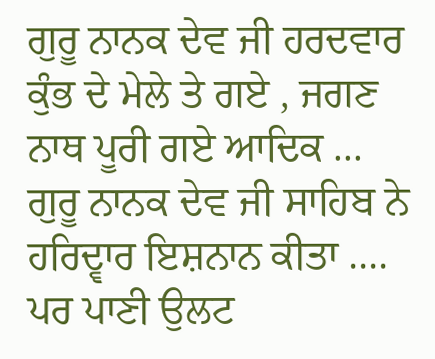ਗੁਰੂ ਨਾਨਕ ਦੇਵ ਜੀ ਹਰਦਵਾਰ ਕੁੰਭ ਦੇ ਮੇਲੇ ਤੇ ਗਏ , ਜਗਣ ਨਾਥ ਪੂਰੀ ਗਏ ਆਦਿਕ ... ਗੁਰੂ ਨਾਨਕ ਦੇਵ ਜੀ ਸਾਹਿਬ ਨੇ ਹਰਿਦ੍ਵਾਰ ਇਸ਼ਨਾਨ ਕੀਤਾ .... ਪਰ ਪਾਣੀ ਉਲਟ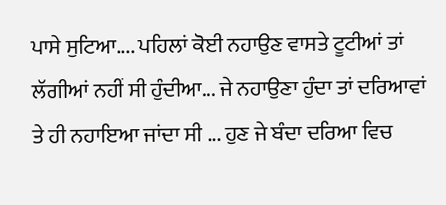ਪਾਸੇ ਸੁਟਿਆ.... ਪਹਿਲਾਂ ਕੋਈ ਨਹਾਉਣ ਵਾਸਤੇ ਟੂਟੀਆਂ ਤਾਂ ਲੱਗੀਆਂ ਨਹੀਂ ਸੀ ਹੁੰਦੀਆ... ਜੇ ਨਹਾਉਣਾ ਹੁੰਦਾ ਤਾਂ ਦਰਿਆਵਾਂ ਤੇ ਹੀ ਨਹਾਇਆ ਜਾਂਦਾ ਸੀ ... ਹੁਣ ਜੇ ਬੰਦਾ ਦਰਿਆ ਵਿਚ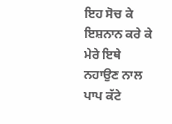ਇਹ ਸੋਚ ਕੇ ਇਸ਼ਨਾਨ ਕਰੇ ਕੇ ਮੇਰੇ ਇਥੇ ਨਹਾਉਣ ਨਾਲ ਪਾਪ ਕੱਟੇ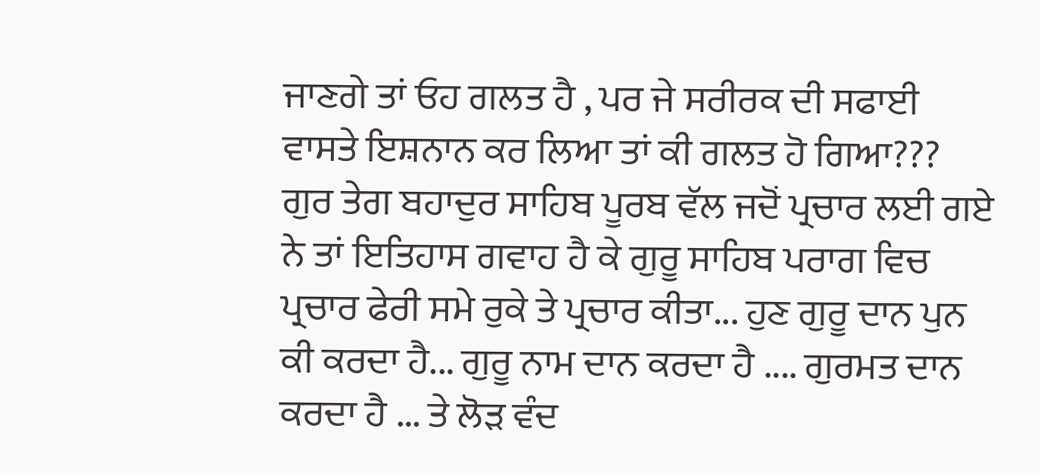ਜਾਣਗੇ ਤਾਂ ਓਹ ਗਲਤ ਹੈ , ਪਰ ਜੇ ਸਰੀਰਕ ਦੀ ਸਫਾਈ ਵਾਸਤੇ ਇਸ਼ਨਾਨ ਕਰ ਲਿਆ ਤਾਂ ਕੀ ਗਲਤ ਹੋ ਗਿਆ??? ਗੁਰ ਤੇਗ ਬਹਾਦੁਰ ਸਾਹਿਬ ਪੂਰਬ ਵੱਲ ਜਦੋਂ ਪ੍ਰਚਾਰ ਲਈ ਗਏ ਨੇ ਤਾਂ ਇਤਿਹਾਸ ਗਵਾਹ ਹੈ ਕੇ ਗੁਰੂ ਸਾਹਿਬ ਪਰਾਗ ਵਿਚ ਪ੍ਰਚਾਰ ਫੇਰੀ ਸਮੇ ਰੁਕੇ ਤੇ ਪ੍ਰਚਾਰ ਕੀਤਾ... ਹੁਣ ਗੁਰੂ ਦਾਨ ਪੁਨ ਕੀ ਕਰਦਾ ਹੈ... ਗੁਰੂ ਨਾਮ ਦਾਨ ਕਰਦਾ ਹੈ .... ਗੁਰਮਤ ਦਾਨ ਕਰਦਾ ਹੈ ... ਤੇ ਲੋੜ ਵੰਦ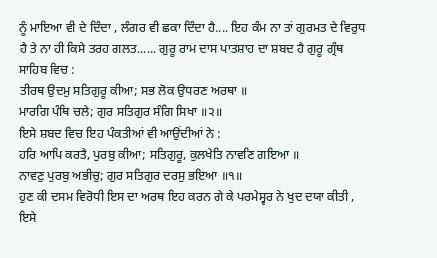ਨੂੰ ਮਾਇਆ ਵੀ ਦੇ ਦਿੰਦਾ , ਲੰਗਰ ਵੀ ਛਕਾ ਦਿੰਦਾ ਹੈ.... ਇਹ ਕੰਮ ਨਾ ਤਾਂ ਗੁਰਮਤ ਦੇ ਵਿਰੁਧ ਹੈ ਤੇ ਨਾ ਹੀ ਕਿਸੇ ਤਰਹ ਗਲਤ...... ਗੁਰੂ ਰਾਮ ਦਾਸ ਪਾਤਸ਼ਾਹ ਦਾ ਸ਼ਬਦ ਹੈ ਗੁਰੂ ਗ੍ਰੰਥ ਸਾਹਿਬ ਵਿਚ :
ਤੀਰਥ ਉਦਮੁ ਸਤਿਗੁਰੂ ਕੀਆ; ਸਭ ਲੋਕ ਉਧਰਣ ਅਰਥਾ ॥
ਮਾਰਗਿ ਪੰਥਿ ਚਲੇ; ਗੁਰ ਸਤਿਗੁਰ ਸੰਗਿ ਸਿਖਾ ॥੨॥
ਇਸੇ ਸ਼ਬਦ ਵਿਚ ਇਹ ਪੰਕਤੀਆਂ ਵੀ ਆਉਂਦੀਆਂ ਨੇ :
ਹਰਿ ਆਪਿ ਕਰਤੈ, ਪੁਰਬੁ ਕੀਆ; ਸਤਿਗੁਰੂ, ਕੁਲਖੇਤਿ ਨਾਵਣਿ ਗਇਆ ॥
ਨਾਵਣੁ ਪੁਰਬੁ ਅਭੀਚੁ; ਗੁਰ ਸਤਿਗੁਰ ਦਰਸੁ ਭਇਆ ॥੧॥
ਹੁਣ ਕੀ ਦਸਮ ਵਿਰੋਧੀ ਇਸ ਦਾ ਅਰਥ ਇਹ ਕਰਨ ਗੇ ਕੇ ਪਰਮੇਸ੍ਵਰ ਨੇ ਖੁਦ ਦਯਾ ਕੀਤੀ , ਇਸੇ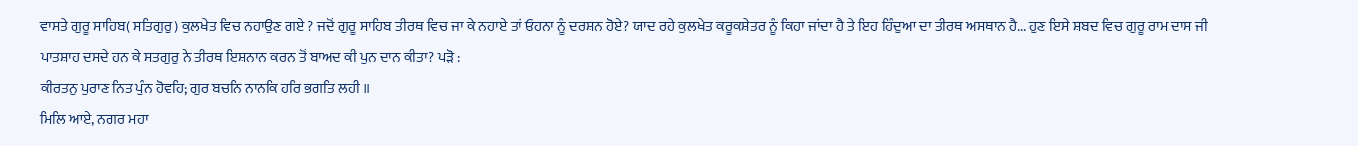ਵਾਸਤੇ ਗੁਰੂ ਸਾਹਿਬ( ਸਤਿਗੁਰੁ) ਕੁਲਖੇਤ ਵਿਚ ਨਹਾਉਣ ਗਏ ? ਜਦੋਂ ਗੁਰੂ ਸਾਹਿਬ ਤੀਰਥ ਵਿਚ ਜਾ ਕੇ ਨਹਾਏ ਤਾਂ ਓਹਨਾ ਨੂੰ ਦਰਸ਼ਨ ਹੋਏ? ਯਾਦ ਰਹੇ ਕੁਲਖੇਤ ਕਰੂਕਸ਼ੇਤਰ ਨੂੰ ਕਿਹਾ ਜਾਂਦਾ ਹੈ ਤੇ ਇਹ ਹਿੰਦੁਆ ਦਾ ਤੀਰਥ ਅਸਥਾਨ ਹੈ... ਹੁਣ ਇਸੇ ਸ਼ਬਦ ਵਿਚ ਗੁਰੂ ਰਾਮ ਦਾਸ ਜੀ ਪਾਤਸ਼ਾਹ ਦਸਦੇ ਹਨ ਕੇ ਸਤਗੁਰੁ ਨੇ ਤੀਰਥ ਇਸ਼ਨਾਨ ਕਰਨ ਤੋਂ ਬਾਅਦ ਕੀ ਪੁਨ ਦਾਨ ਕੀਤਾ? ਪੜੋ :
ਕੀਰਤਨੁ ਪੁਰਾਣ ਨਿਤ ਪੁੰਨ ਹੋਵਹਿ; ਗੁਰ ਬਚਨਿ ਨਾਨਕਿ ਹਰਿ ਭਗਤਿ ਲਹੀ ॥
ਮਿਲਿ ਆਏ, ਨਗਰ ਮਹਾ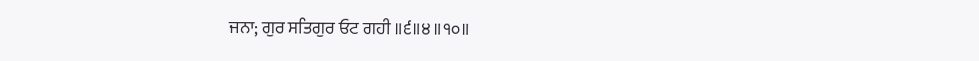ਜਨਾ; ਗੁਰ ਸਤਿਗੁਰ ਓਟ ਗਹੀ ॥੬॥੪॥੧੦॥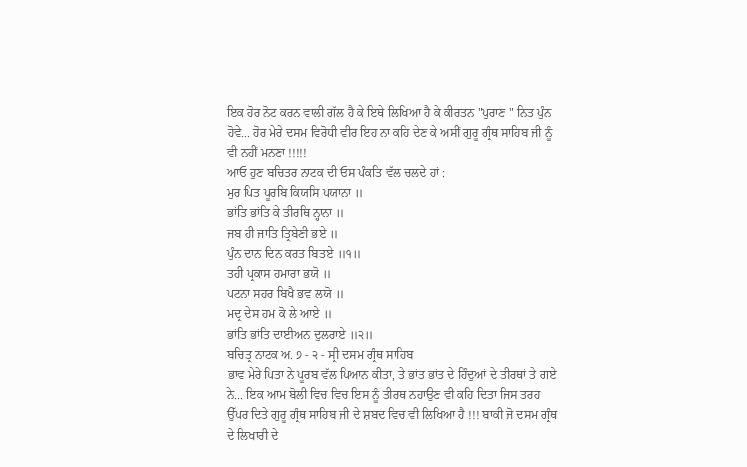ਇਕ ਹੋਰ ਨੋਟ ਕਰਨ ਵਾਲੀ ਗੱਲ ਹੈ ਕੇ ਇਥੇ ਲਿਖਿਆ ਹੈ ਕੇ ਕੀਰਤਨ "ਪੁਰਾਣ " ਨਿਤ ਪੁੰਨ ਹੋਵੇ... ਹੋਰ ਮੇਰੇ ਦਸਮ ਵਿਰੋਧੀ ਵੀਰ ਇਹ ਨਾ ਕਹਿ ਦੇਣ ਕੇ ਅਸੀਂ ਗੁਰੂ ਗ੍ਰੰਥ ਸਾਹਿਬ ਜੀ ਨੂੰ ਵੀ ਨਹੀਂ ਮਨਣਾ !!!!!
ਆਓ ਹੁਣ ਬਚਿਤਰ ਨਾਟਕ ਦੀ ਓਸ ਪੰਕਤਿ ਵੱਲ ਚਲਦੇ ਹਾਂ :
ਮੁਰ ਪਿਤ ਪੂਰਬਿ ਕਿਯਸਿ ਪਯਾਨਾ ॥
ਭਾਂਤਿ ਭਾਂਤਿ ਕੇ ਤੀਰਥਿ ਨ੍ਹਾਨਾ ॥
ਜਬ ਹੀ ਜਾਤਿ ਤ੍ਰਿਬੇਣੀ ਭਏ ॥
ਪੁੰਨ ਦਾਨ ਦਿਨ ਕਰਤ ਬਿਤਏ ॥੧॥
ਤਹੀ ਪ੍ਰਕਾਸ ਹਮਾਰਾ ਭਯੋ ॥
ਪਟਨਾ ਸਹਰ ਬਿਖੈ ਭਵ ਲਯੋ ॥
ਮਦ੍ਰ ਦੇਸ ਹਮ ਕੋ ਲੇ ਆਏ ॥
ਭਾਂਤਿ ਭਾਂਤਿ ਦਾਈਅਨ ਦੁਲਰਾਏ ॥੨॥
ਬਚਿਤ੍ਰ ਨਾਟਕ ਅ. ੭ - ੨ - ਸ੍ਰੀ ਦਸਮ ਗ੍ਰੰਥ ਸਾਹਿਬ
ਭਾਵ ਮੇਰੇ ਪਿਤਾ ਨੇ ਪੂਰਬ ਵੱਲ ਪਿਆਨ ਕੀਤਾ, ਤੇ ਭਾਂਤ ਭਾਂਤ ਦੇ ਹਿੰਦੁਆਂ ਦੇ ਤੀਰਥਾਂ ਤੇ ਗਏ ਨੇ... ਇਕ ਆਮ ਬੋਲੀ ਵਿਚ ਵਿਚ ਇਸ ਨੂੰ ਤੀਰਥ ਨਹਾਉਣ ਵੀ ਕਹਿ ਦਿਤਾ ਜਿਸ ਤਰਹ ਉੱਪਰ ਦਿਤੇ ਗੁਰੂ ਗ੍ਰੰਥ ਸਾਹਿਬ ਜੀ ਦੇ ਸ਼ਬਦ ਵਿਚ ਵੀ ਲਿਖਿਆ ਹੈ !!! ਬਾਕੀ ਜੋ ਦਸਮ ਗ੍ਰੰਥ ਦੇ ਲਿਖਾਰੀ ਦੇ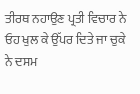ਤੀਰਥ ਨਹਾਉਣ ਪ੍ਰਤੀ ਵਿਚਾਰ ਨੇ ਓਹ ਖੁਲ ਕੇ ਉੱਪਰ ਦਿਤੇ ਜਾ ਚੁਕੇ ਨੇ ਦਸਮ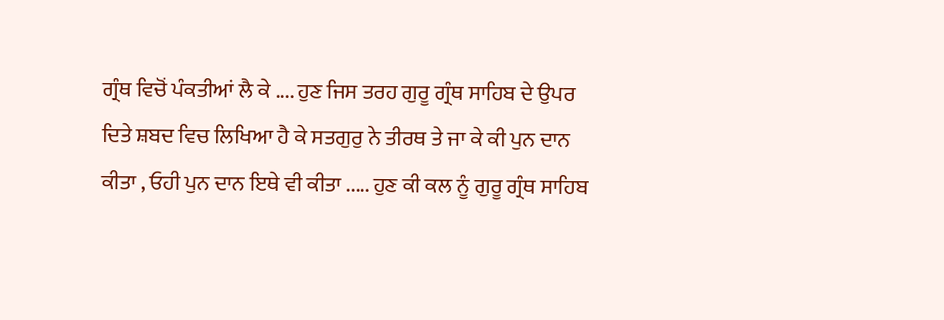ਗ੍ਰੰਥ ਵਿਚੋਂ ਪੰਕਤੀਆਂ ਲੈ ਕੇ .... ਹੁਣ ਜਿਸ ਤਰਹ ਗੁਰੂ ਗ੍ਰੰਥ ਸਾਹਿਬ ਦੇ ਉਪਰ ਦਿਤੇ ਸ਼ਬਦ ਵਿਚ ਲਿਖਿਆ ਹੈ ਕੇ ਸਤਗੁਰੁ ਨੇ ਤੀਰਥ ਤੇ ਜਾ ਕੇ ਕੀ ਪੁਨ ਦਾਨ ਕੀਤਾ , ਓਹੀ ਪੁਨ ਦਾਨ ਇਥੇ ਵੀ ਕੀਤਾ ..... ਹੁਣ ਕੀ ਕਲ ਨੂੰ ਗੁਰੂ ਗ੍ਰੰਥ ਸਾਹਿਬ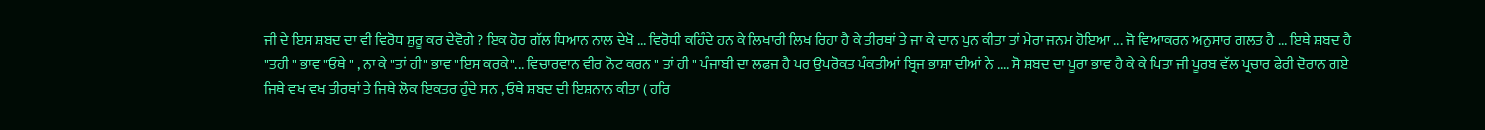ਜੀ ਦੇ ਇਸ ਸ਼ਬਦ ਦਾ ਵੀ ਵਿਰੋਧ ਸ਼ੁਰੂ ਕਰ ਦੇਵੋਗੇ ? ਇਕ ਹੋਰ ਗੱਲ ਧਿਆਨ ਨਾਲ ਦੇਖੋ ... ਵਿਰੋਧੀ ਕਹਿੰਦੇ ਹਨ ਕੇ ਲਿਖਾਰੀ ਲਿਖ ਰਿਹਾ ਹੈ ਕੇ ਤੀਰਥਾਂ ਤੇ ਜਾ ਕੇ ਦਾਨ ਪੁਨ ਕੀਤਾ ਤਾਂ ਮੇਰਾ ਜਨਮ ਹੋਇਆ ... ਜੋ ਵਿਆਕਰਨ ਅਨੁਸਾਰ ਗਲਤ ਹੈ ... ਇਥੇ ਸ਼ਬਦ ਹੈ "ਤਹੀ " ਭਾਵ "ਓਥੇ " , ਨਾ ਕੇ "ਤਾਂ ਹੀ" ਭਾਵ "ਇਸ ਕਰਕੇ"... ਵਿਚਾਰਵਾਨ ਵੀਰ ਨੋਟ ਕਰਨ " ਤਾਂ ਹੀ " ਪੰਜਾਬੀ ਦਾ ਲਫਜ ਹੈ ਪਰ ਉਪਰੋਕਤ ਪੰਕਤੀਆਂ ਬ੍ਰਿਜ ਭਾਸ਼ਾ ਦੀਆਂ ਨੇ .... ਸੋ ਸ਼ਬਦ ਦਾ ਪੂਰਾ ਭਾਵ ਹੈ ਕੇ ਕੇ ਪਿਤਾ ਜੀ ਪੂਰਬ ਵੱਲ ਪ੍ਰਚਾਰ ਫੇਰੀ ਦੋਰਾਨ ਗਏ ਜਿਥੇ ਵਖ ਵਖ ਤੀਰਥਾਂ ਤੇ ਜਿਥੇ ਲੋਕ ਇਕਤਰ ਹੁੰਦੇ ਸਨ , ਓਥੇ ਸ਼ਬਦ ਦੀ ਇਸ਼ਨਾਨ ਕੀਤਾ ( ਹਰਿ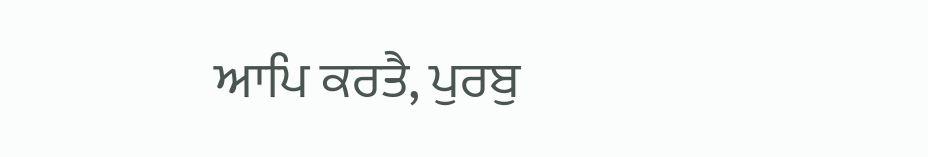ਆਪਿ ਕਰਤੈ, ਪੁਰਬੁ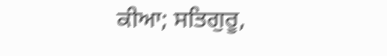ਕੀਆ; ਸਤਿਗੁਰੂ,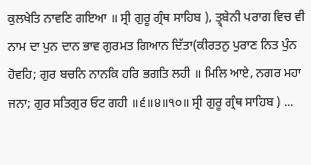ਕੁਲਖੇਤਿ ਨਾਵਣਿ ਗਇਆ ॥ ਸ੍ਰੀ ਗੁਰੂ ਗ੍ਰੰਥ ਸਾਹਿਬ ), ਤ੍ਰ੍ਬੇਨੀ ਪਰਾਗ ਵਿਚ ਵੀ ਨਾਮ ਦਾ ਪੁਨ ਦਾਨ ਭਾਵ ਗੁਰਮਤ ਗਿਆਨ ਦਿੱਤਾ(ਕੀਰਤਨੁ ਪੁਰਾਣ ਨਿਤ ਪੁੰਨ ਹੋਵਹਿ; ਗੁਰ ਬਚਨਿ ਨਾਨਕਿ ਹਰਿ ਭਗਤਿ ਲਹੀ ॥ ਮਿਲਿ ਆਏ, ਨਗਰ ਮਹਾ ਜਨਾ; ਗੁਰ ਸਤਿਗੁਰ ਓਟ ਗਹੀ ॥੬॥੪॥੧੦॥ ਸ੍ਰੀ ਗੁਰੂ ਗ੍ਰੰਥ ਸਾਹਿਬ ) ...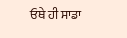ਓਥੇ ਹੀ ਸਾਡਾ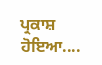ਪ੍ਰਕਾਸ਼ ਹੋਇਆ....